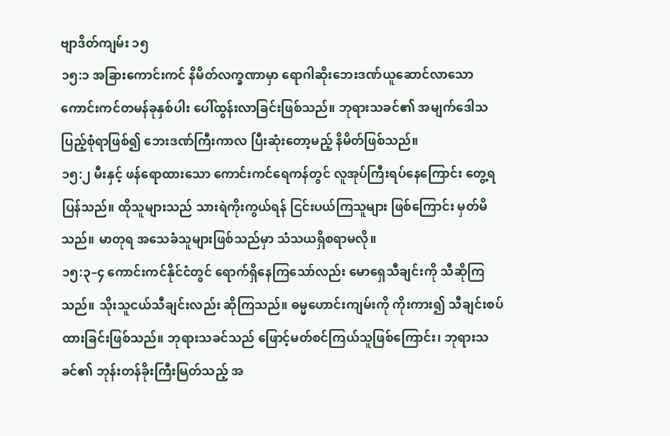ဗျာဒိတ်ကျမ်း ၁၅
၁၅:၁ အခြားကောင်းကင် နိမိတ်လက္ခဏာမှာ ရောဂါဆိုးဘေးဒဏ်ယူဆောင်လာသော ကောင်းကင်တမန်ခုနှစ်ပါး ပေါ်ထွန်းလာခြင်းဖြစ်သည်။ ဘုရားသခင်၏ အမျက်ဒေါသပြည့်စုံရာဖြစ်၍ ဘေးဒဏ်ကြီးကာလ ပြီးဆုံးတော့မည့် နိမိတ်ဖြစ်သည်။
၁၅:၂ မီးနှင့် ဖန်ရောထားသော ကောင်းကင်ရေကန်တွင် လူအုပ်ကြီးရပ်နေကြောင်း တွေ့ရပြန်သည်။ ထိုသူများသည် သားရဲကိုးကွယ်ရန် ငြင်းပယ်ကြသူများ ဖြစ်ကြောင်း မှတ်မိသည်။ မာတုရ အသေခံသူများဖြစ်သည်မှာ သံသယရှိစရာမလို။
၁၅:၃–၄ ကောင်းကင်နိုင်ငံတွင် ရောက်ရှိနေကြသော်လည်း မောရှေသီချင်းကို သီဆိုကြသည်။ သိုးသူငယ်သီချင်းလည်း ဆိုကြသည်။ ဓမ္မဟောင်းကျမ်းကို ကိုးကား၍ သီချင်းစပ်ထားခြင်းဖြစ်သည်။ ဘုရားသခင်သည် ဖြောင့်မတ်စင်ကြယ်သူဖြစ်ကြောင်း၊ ဘုရားသခင်၏ ဘုန်းတန်ခိုးကြီးမြတ်သည့် အ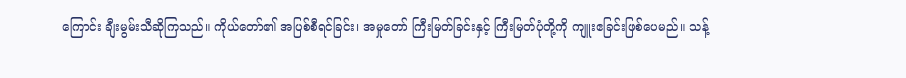ကြောင်း ချီးမွမ်းသီဆိုကြသည်။ ကိုယ်တော်၏ အပြစ်စီရင်ခြင်း၊ အမှုတော် ကြီးမြတ်ခြင်းနှင့် ကြီးမြတ်ပုံတို့ကို ကျူးဧခြင်းဖြစ်ပေမည်။ သန့်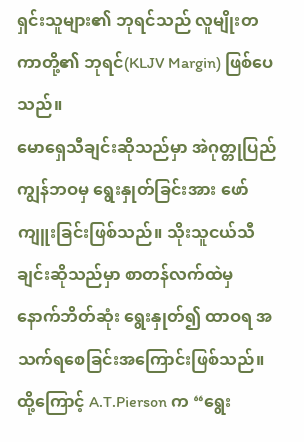ရှင်းသူများ၏ ဘုရင်သည် လူမျိုးတကာတို့၏ ဘုရင်(KLJV Margin) ဖြစ်ပေသည်။
မောရှေသီချင်းဆိုသည်မှာ အဲဂုတ္တုပြည် ကျွန်ဘဝမှ ရွေးနှုတ်ခြင်းအား ဖော်ကျူးခြင်းဖြစ်သည်။ သိုးသူငယ်သီချင်းဆိုသည်မှာ စာတန်လက်ထဲမှ နောက်ဘိတ်ဆုံး ရွေးနှုတ်၍ ထာဝရ အသက်ရစေခြင်းအကြောင်းဖြစ်သည်။ ထို့ကြောင့် A.T.Pierson က “ရွေး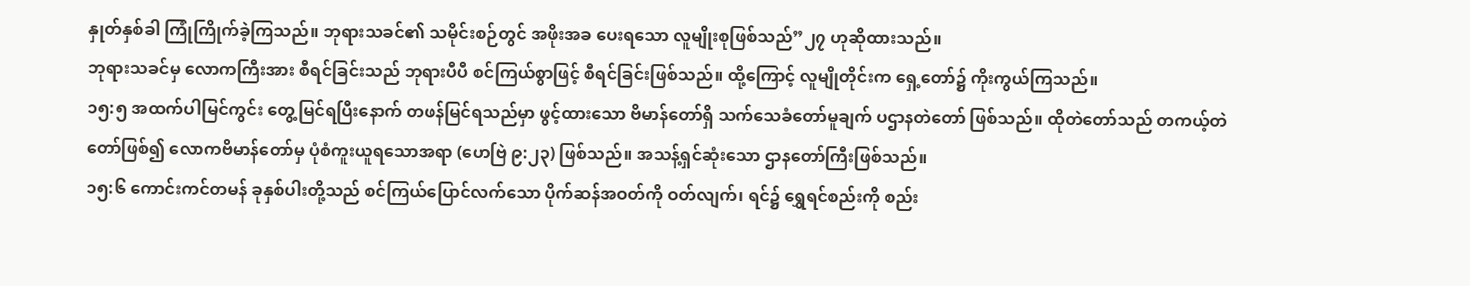နှုတ်နှစ်ခါ ကြုံကြိုက်ခဲ့ကြသည်။ ဘုရားသခင်၏ သမိုင်းစဉ်တွင် အဖိုးအခ ပေးရသော လူမျိုးစုဖြစ်သည်”၂၇ ဟုဆိုထားသည်။
ဘုရားသခင်မှ လောကကြီးအား စီရင်ခြင်းသည် ဘုရားပီပီ စင်ကြယ်စွာဖြင့် စီရင်ခြင်းဖြစ်သည်။ ထို့ကြောင့် လူမျိုတိုင်းက ရှေ့တော်၌ ကိုးကွယ်ကြသည်။
၁၅:၅ အထက်ပါမြင်ကွင်း တွေ့မြင်ရပြီးနောက် တဖန်မြင်ရသည်မှာ ဖွင့်ထားသော ဗိမာန်တော်ရှိ သက်သေခံတော်မူချက် ပဌာနတဲတော် ဖြစ်သည်။ ထိုတဲတော်သည် တကယ့်တဲတော်ဖြစ်၍ လောကဗိမာန်တော်မှ ပုံစံကူးယူရသောအရာ (ဟေဗြဲ ၉:၂၃) ဖြစ်သည်။ အသန့်ရှင်ဆုံးသော ဌာနတော်ကြီးဖြစ်သည်။
၁၅:၆ ကောင်းကင်တမန် ခုနှစ်ပါးတို့သည် စင်ကြယ်ပြောင်လက်သော ပိုက်ဆန်အဝတ်ကို ဝတ်လျက်၊ ရင်၌ ရွှေရင်စည်းကို စည်း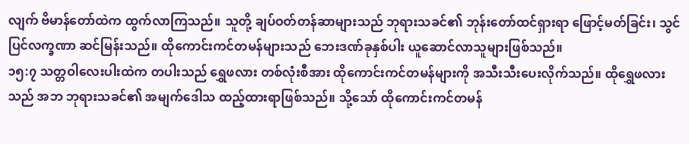လျက် ဗိမာန်တော်ထဲက ထွက်လာကြသည်။ သူတို့ ချပ်ဝတ်တန်ဆာများသည် ဘုရားသခင်၏ ဘုန်းတော်ထင်ရှားရာ ဖြောင့်မတ်ခြင်း၊ သွင်ပြင်လက္ခဏာ ဆင်မြန်းသည်။ ထိုကောင်းကင်တမန်များသည် ဘေးဒဏ်ခုနှစ်ပါး ယူဆောင်လာသူများဖြစ်သည်။
၁၅:၇ သတ္တဝါလေးပါးထဲက တပါးသည် ရွှေဖလား တစ်လုံးစီအား ထိုကောင်းကင်တမန်များကို အသီးသီးပေးလိုက်သည်။ ထိုရွှေဖလားသည် အဘ ဘုရားသခင်၏ အမျက်ဒေါသ ထည့်ထားရာဖြစ်သည်။ သို့သော် ထိုကောင်းကင်တမန်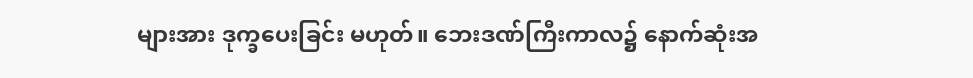များအား ဒုက္ခပေးခြင်း မဟုတ်။ ဘေးဒဏ်ကြီးကာလ၌ နောက်ဆုံးအ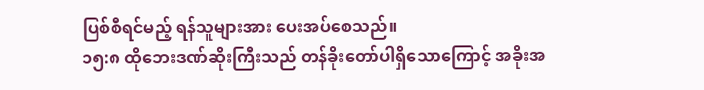ပြစ်စီရင်မည့် ရန်သူများအား ပေးအပ်စေသည်။
၁၅:၈ ထိုဘေးဒဏ်ဆိုးကြီးသည် တန်ခိုးတော်ပါရှိသောကြောင့် အခိုးအ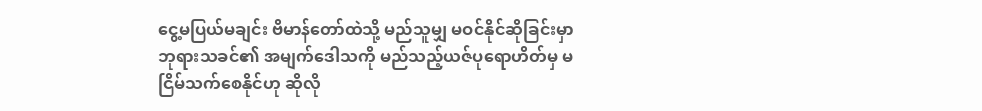ငွေ့မပြယ်မချင်း ဗိမာန်တော်ထဲသို့ မည်သူမျှ မဝင်နိုင်ဆိုခြင်းမှာ ဘုရားသခင်၏ အမျက်ဒေါသကို မည်သည့်ယဇ်ပုရောဟိတ်မှ မငြိမ်သက်စေနိုင်ဟု ဆိုလို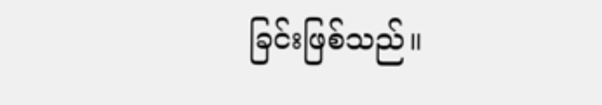ခြင်းဖြစ်သည်။